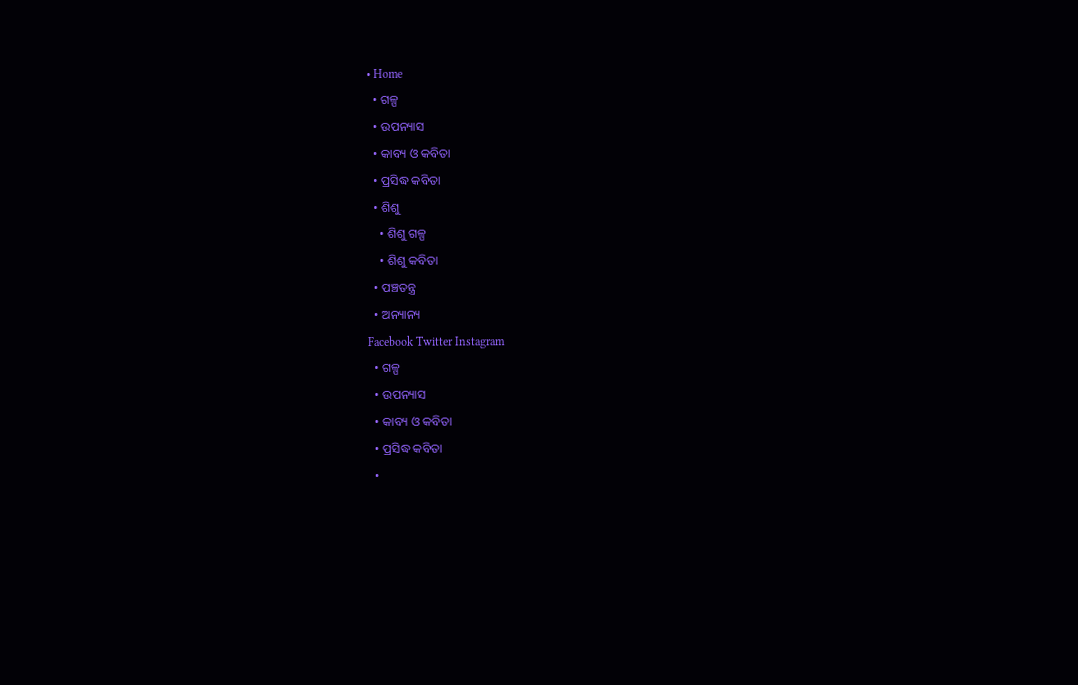• Home
  • ଗଳ୍ପ
  • ଉପନ୍ୟାସ
  • କାବ୍ୟ ଓ କବିତା
  • ପ୍ରସିଦ୍ଧ କବିତା
  • ଶିଶୁ
    • ଶିଶୁ ଗଳ୍ପ
    • ଶିଶୁ କବିତା
  • ପଞ୍ଚତନ୍ତ୍ର
  • ଅନ୍ୟାନ୍ୟ
Facebook Twitter Instagram
  • ଗଳ୍ପ
  • ଉପନ୍ୟାସ
  • କାବ୍ୟ ଓ କବିତା
  • ପ୍ରସିଦ୍ଧ କବିତା
  •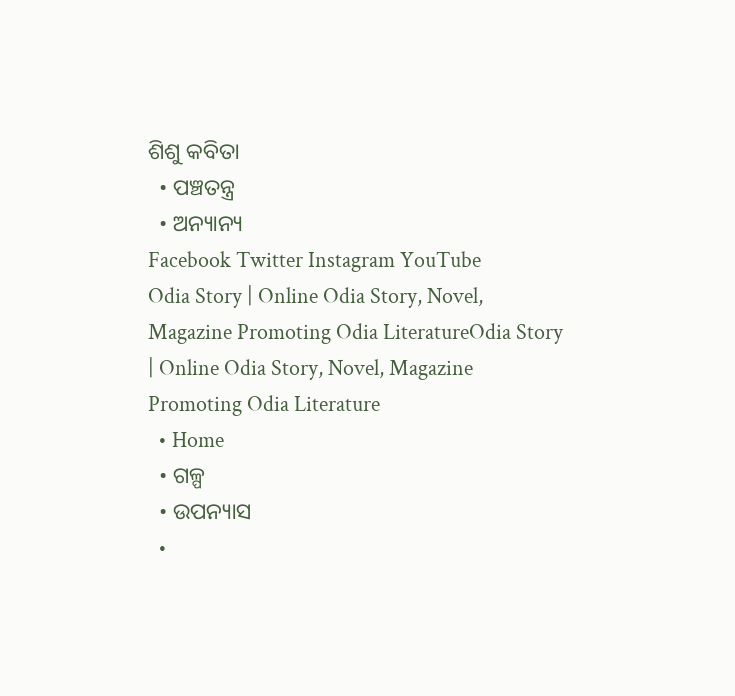ଶିଶୁ କବିତା
  • ପଞ୍ଚତନ୍ତ୍ର
  • ଅନ୍ୟାନ୍ୟ
Facebook Twitter Instagram YouTube
Odia Story | Online Odia Story, Novel, Magazine Promoting Odia LiteratureOdia Story | Online Odia Story, Novel, Magazine Promoting Odia Literature
  • Home
  • ଗଳ୍ପ
  • ଉପନ୍ୟାସ
  •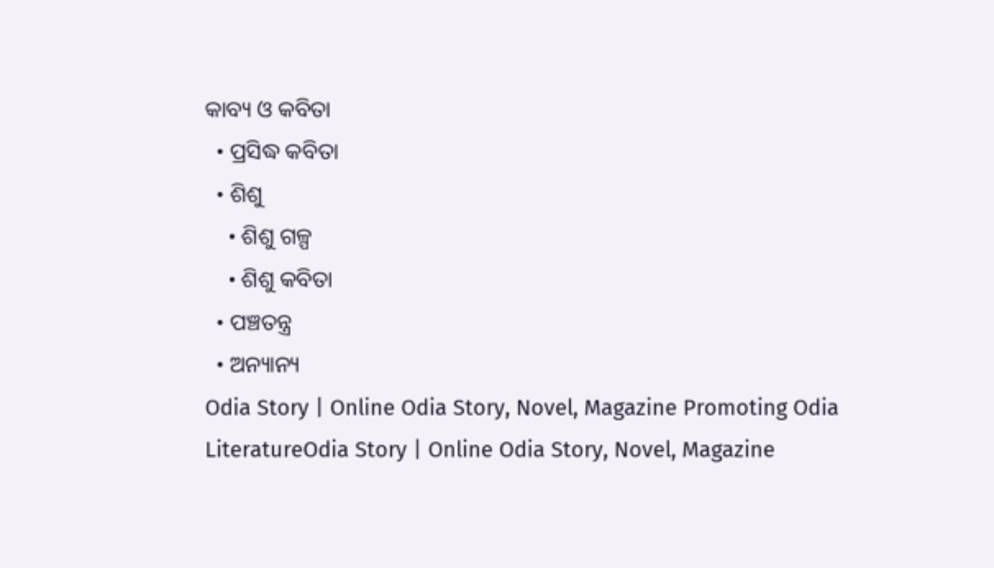କାବ୍ୟ ଓ କବିତା
  • ପ୍ରସିଦ୍ଧ କବିତା
  • ଶିଶୁ
    • ଶିଶୁ ଗଳ୍ପ
    • ଶିଶୁ କବିତା
  • ପଞ୍ଚତନ୍ତ୍ର
  • ଅନ୍ୟାନ୍ୟ
Odia Story | Online Odia Story, Novel, Magazine Promoting Odia LiteratureOdia Story | Online Odia Story, Novel, Magazine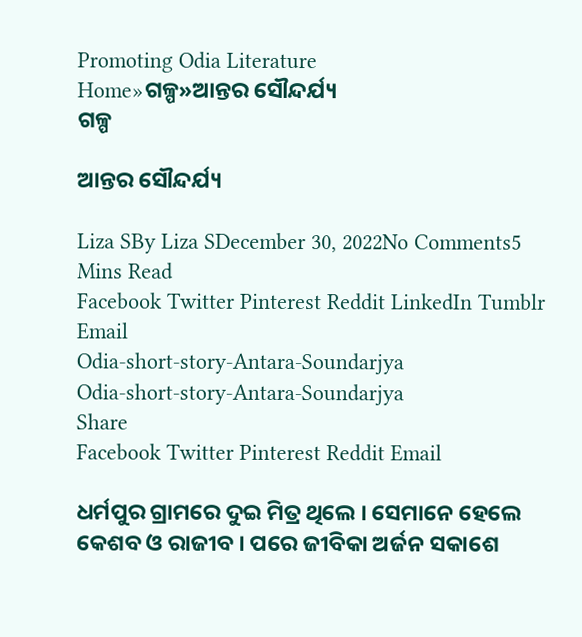Promoting Odia Literature
Home»ଗଳ୍ପ»ଆନ୍ତର ସୌନ୍ଦର୍ଯ୍ୟ
ଗଳ୍ପ

ଆନ୍ତର ସୌନ୍ଦର୍ଯ୍ୟ

Liza SBy Liza SDecember 30, 2022No Comments5 Mins Read
Facebook Twitter Pinterest Reddit LinkedIn Tumblr Email
Odia-short-story-Antara-Soundarjya
Odia-short-story-Antara-Soundarjya
Share
Facebook Twitter Pinterest Reddit Email

ଧର୍ମପୁର ଗ୍ରାମରେ ଦୁଇ ମିତ୍ର ଥିଲେ । ସେମାନେ ହେଲେ କେଶବ ଓ ରାଜୀବ । ପରେ ଜୀବିକା ଅର୍ଜନ ସକାଶେ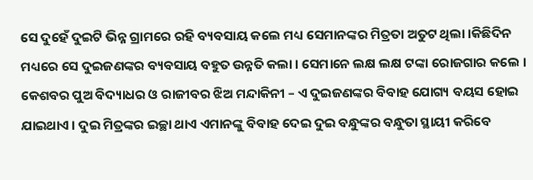ସେ ଦୁହେଁ ଦୁଇଟି ଭିନ୍ନ ଗ୍ରାମରେ ରହି ବ୍ୟବସାୟ କଲେ ମଧ୍ୟ ସେମାନଙ୍କର ମିତ୍ରତା ଅତୁଟ ଥିଲା ।କିଛିଦିନ ମଧ୍ୟରେ ସେ ଦୁଇଜଣଙ୍କର ବ୍ୟବସାୟ ବହୁତ ଉନ୍ନତି କଲା । ସେମାନେ ଲକ୍ଷ ଲକ୍ଷ ଟଙ୍କା ରୋଜଗାର କଲେ । କେଶବର ପୁଅ ବିଦ୍ୟାଧର ଓ ରାଜୀବର ଝିଅ ମନ୍ଦାକିନୀ – ଏ ଦୁଇଜଣଙ୍କର ବିବାହ ଯୋଗ୍ୟ ବୟସ ହୋଇ ଯାଇଥାଏ । ଦୁଇ ମିତ୍ରଙ୍କର ଇଚ୍ଛା ଥାଏ ଏମାନଙ୍କୁ ବିବାହ ଦେଇ ଦୁଇ ବନ୍ଧୁଙ୍କର ବନ୍ଧୁତା ସ୍ଥାୟୀ କରିବେ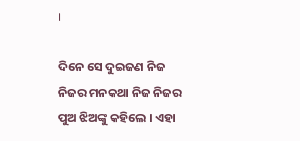।

ଦିନେ ସେ ଦୁଇଜଣ ନିଜ ନିଜର ମନକଥା ନିଜ ନିଜର ପୁଅ ଝିଅଙ୍କୁ କହିଲେ । ଏହା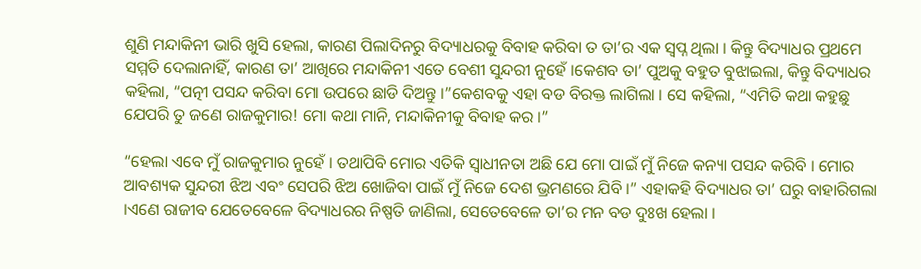ଶୁଣି ମନ୍ଦାକିନୀ ଭାରି ଖୁସି ହେଲା, କାରଣ ପିଲାଦିନରୁ ବିଦ୍ୟାଧରକୁ ବିବାହ କରିବା ତ ତା’ର ଏକ ସ୍ୱପ୍ନ ଥିଲା । କିନ୍ତୁ ବିଦ୍ୟାଧର ପ୍ରଥମେ ସମ୍ମତି ଦେଲାନାହିଁ, କାରଣ ତା’ ଆଖିରେ ମନ୍ଦାକିନୀ ଏତେ ବେଶୀ ସୁନ୍ଦରୀ ନୁହେଁ ।କେଶବ ତା’ ପୁଅକୁ ବହୁତ ବୁଝାଇଲା, କିନ୍ତୁ ବିଦ୍ୟାଧର କହିଲା, “ପତ୍ନୀ ପସନ୍ଦ କରିବା ମୋ ଉପରେ ଛାଡି ଦିଅନ୍ତୁ ।”କେଶବକୁ ଏହା ବଡ ବିରକ୍ତ ଲାଗିଲା । ସେ କହିଲା, “ଏମିତି କଥା କହୁଛୁ ଯେପରି ତୁ ଜଣେ ରାଜକୁମାର! ମୋ କଥା ମାନି, ମନ୍ଦାକିନୀକୁ ବିବାହ କର ।”

“ହେଲା ଏବେ ମୁଁ ରାଜକୁମାର ନୁହେଁ । ତଥାପିବି ମୋର ଏତିକି ସ୍ୱାଧୀନତା ଅଛି ଯେ ମୋ ପାଇଁ ମୁଁ ନିଜେ କନ୍ୟା ପସନ୍ଦ କରିବି । ମୋର ଆବଶ୍ୟକ ସୁନ୍ଦରୀ ଝିଅ ଏବଂ ସେପରି ଝିଅ ଖୋଜିବା ପାଇଁ ମୁଁ ନିଜେ ଦେଶ ଭ୍ରମଣରେ ଯିବି ।” ଏହାକହି ବିଦ୍ୟାଧର ତା’ ଘରୁ ବାହାରିଗଲା ।ଏଣେ ରାଜୀବ ଯେତେବେଳେ ବିଦ୍ୟାଧରର ନିଷ୍ପତି ଜାଣିଲା, ସେତେବେଳେ ତା’ର ମନ ବଡ ଦୁଃଖ ହେଲା ।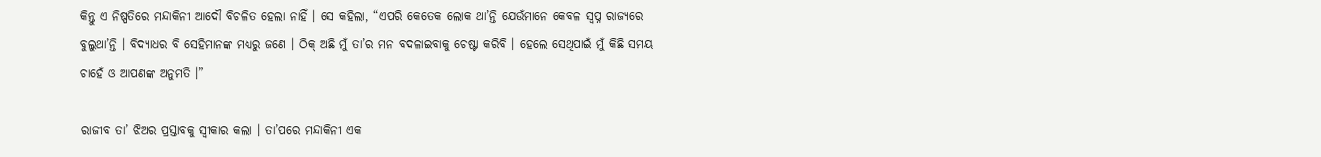କିନ୍ତୁ ଏ ନିଷ୍ପତିରେ ମନ୍ଦାକିନୀ ଆଦୌ ବିଚଳିତ ହେଲା ନାହିଁ । ସେ କହିଲା, “ଏପରି କେତେକ ଲୋକ ଥା’ନ୍ତି ଯେଉଁମାନେ କେବଳ ସ୍ୱପ୍ନ ରାଜ୍ୟରେ ବୁଲୁଥା’ନ୍ତି । ବିଦ୍ୟାଧର ବି ସେହିମାନଙ୍କ ମଧ୍ୟରୁ ଜଣେ । ଠିକ୍ ଅଛି ମୁଁ ତା’ର ମନ ବଦଳାଇବାକୁ ଚେଷ୍ଟା କରିବି । ହେଲେ ସେଥିପାଇଁ ମୁଁ କିଛି ସମୟ ଚାହେଁ ଓ ଆପଣଙ୍କ ଅନୁମତି ।”

ରାଜୀବ ତା’ ଝିଅର ପ୍ରସ୍ତାବକୁ ସ୍ୱୀକାର କଲା । ତା’ପରେ ମନ୍ଦାକିନୀ ଏକ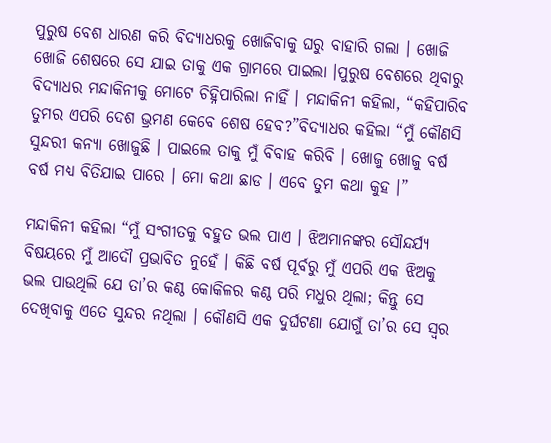ପୁରୁଷ ବେଶ ଧାରଣ କରି ବିଦ୍ୟାଧରକୁ ଖୋଜିବାକୁ ଘରୁ ବାହାରି ଗଲା । ଖୋଜି ଖୋଜି ଶେଷରେ ସେ ଯାଇ ତାକୁ ଏକ ଗ୍ରାମରେ ପାଇଲା ।ପୁରୁଷ ବେଶରେ ଥିବାରୁ ବିଦ୍ୟାଧର ମନ୍ଦାକିନୀକୁ ମୋଟେ ଚିହ୍ନିପାରିଲା ନାହିଁ । ମନ୍ଦାକିନୀ କହିଲା, “କହିପାରିବ ତୁମର ଏପରି ଦେଶ ଭ୍ରମଣ କେବେ ଶେଷ ହେବ?”ବିଦ୍ୟାଧର କହିଲା “ମୁଁ କୌଣସି ସୁନ୍ଦରୀ କନ୍ୟା ଖୋଜୁଛି । ପାଇଲେ ତାକୁ ମୁଁ ବିବାହ କରିବି । ଖୋଜୁ ଖୋଜୁ ବର୍ଷ ବର୍ଷ ମଧ୍ୟ ବିତିଯାଇ ପାରେ । ମୋ କଥା ଛାଡ । ଏବେ ତୁମ କଥା କୁହ ।”

ମନ୍ଦାକିନୀ କହିଲା “ମୁଁ ସଂଗୀତକୁ ବହୁତ ଭଲ ପାଏ । ଝିଅମାନଙ୍କର ସୌନ୍ଦର୍ଯ୍ୟ ବିଷୟରେ ମୁଁ ଆଦୌ ପ୍ରଭାବିତ ନୁହେଁ । କିଛି ବର୍ଷ ପୂର୍ବରୁ ମୁଁ ଏପରି ଏକ ଝିଅକୁ ଭଲ ପାଉଥିଲି ଯେ ତା’ର କଣ୍ଠ କୋକିଳର କଣ୍ଠ ପରି ମଧୁର ଥିଲା; କିନ୍ତୁ ସେ ଦେଖିବାକୁ ଏତେ ସୁନ୍ଦର ନଥିଲା । କୌଣସି ଏକ ଦୁର୍ଘଟଣା ଯୋଗୁଁ ତା’ର ସେ ସ୍ୱର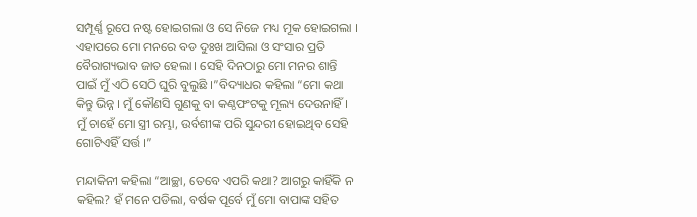ସମ୍ପୂର୍ଣ୍ଣ ରୂପେ ନଷ୍ଟ ହୋଇଗଲା ଓ ସେ ନିଜେ ମଧ୍ୟ ମୂକ ହୋଇଗଲା । ଏହାପରେ ମୋ ମନରେ ବଡ ଦୁଃଖ ଆସିଲା ଓ ସଂସାର ପ୍ରତି ବୈରାଗ୍ୟଭାବ ଜାତ ହେଲା । ସେହି ଦିନଠାରୁ ମୋ ମନର ଶାନ୍ତି ପାଇଁ ମୁଁ ଏଠି ସେଠି ଘୁରି ବୁଲୁଛି ।”ବିଦ୍ୟାଧର କହିଲା “ମୋ କଥା କିନ୍ତୁ ଭିନ୍ନ । ମୁଁ କୌଣସି ଗୁଣକୁ ବା କଣ୍ଠଫଂଟକୁ ମୂଲ୍ୟ ଦେଉନାହିଁ । ମୁଁ ଚାହେଁ ମୋ ସ୍ତ୍ରୀ ରମ୍ଭା, ଉର୍ବଶୀଙ୍କ ପରି ସୁନ୍ଦରୀ ହୋଇଥିବ ସେହି ଗୋଟିଏହିଁ ସର୍ତ୍ତ ।”

ମନ୍ଦାକିନୀ କହିଲା “ଆଚ୍ଛା, ତେବେ ଏପରି କଥା? ଆଗରୁ କାହିଁକି ନ କହିଲ? ହଁ ମନେ ପଡିଲା, ବର୍ଷକ ପୂର୍ବେ ମୁଁ ମୋ ବାପାଙ୍କ ସହିତ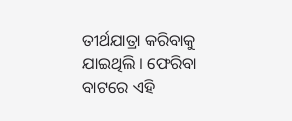ତୀର୍ଥଯାତ୍ରା କରିବାକୁ ଯାଇଥିଲି । ଫେରିବା ବାଟରେ ଏହି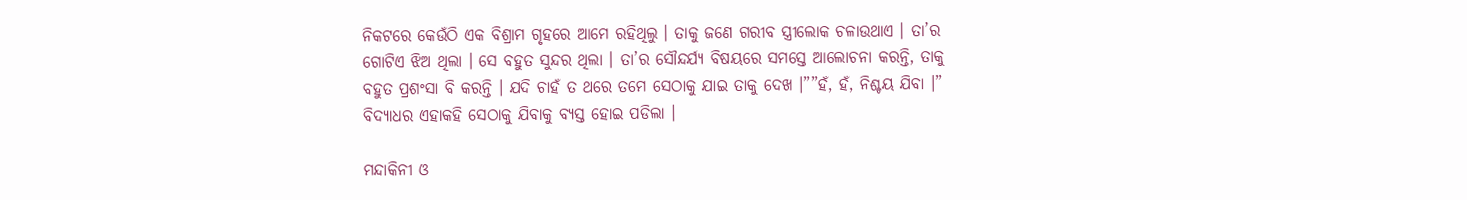ନିକଟରେ କେଉଁଠି ଏକ ବିଶ୍ରାମ ଗୃହରେ ଆମେ ରହିଥିଲୁ । ତାକୁ ଜଣେ ଗରୀବ ସ୍ତ୍ରୀଲୋକ ଚଳାଉଥାଏ । ତା’ର ଗୋଟିଏ ଝିଅ ଥିଲା । ସେ ବହୁତ ସୁନ୍ଦର ଥିଲା । ତା’ର ସୌନ୍ଦର୍ଯ୍ୟ ବିଷୟରେ ସମସ୍ତେ ଆଲୋଚନା କରନ୍ତି, ତାକୁ ବହୁତ ପ୍ରଶଂସା ବି କରନ୍ତି । ଯଦି ଚାହଁ ତ ଥରେ ତମେ ସେଠାକୁ ଯାଇ ତାକୁ ଦେଖ ।””ହଁ, ହଁ, ନିଶ୍ଚୟ ଯିବା ।” ବିଦ୍ୟାଧର ଏହାକହି ସେଠାକୁ ଯିବାକୁ ବ୍ୟସ୍ତ ହୋଇ ପଡିଲା ।

ମନ୍ଦାକିନୀ ଓ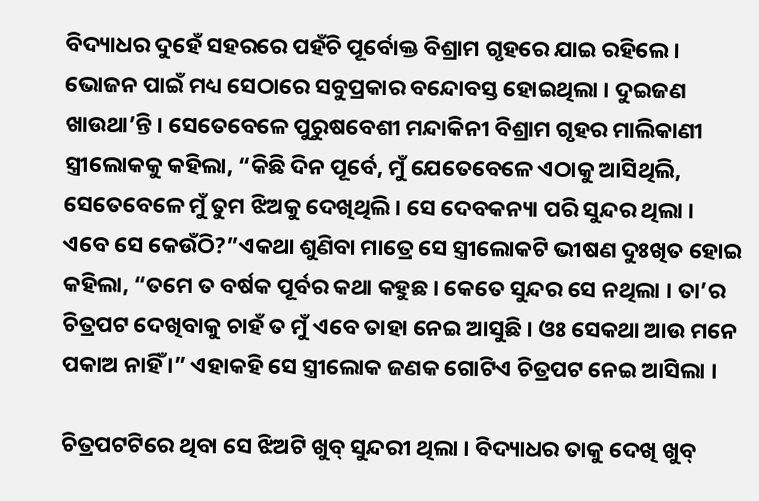ବିଦ୍ୟାଧର ଦୁହେଁ ସହରରେ ପହଁଚି ପୂର୍ବୋକ୍ତ ବିଶ୍ରାମ ଗୃହରେ ଯାଇ ରହିଲେ । ଭୋଜନ ପାଇଁ ମଧ୍ୟ ସେଠାରେ ସବୁପ୍ରକାର ବନ୍ଦୋବସ୍ତ ହୋଇଥିଲା । ଦୁଇଜଣ ଖାଉଥା’ନ୍ତି । ସେତେବେଳେ ପୁରୁଷବେଶୀ ମନ୍ଦାକିନୀ ବିଶ୍ରାମ ଗୃହର ମାଲିକାଣୀ ସ୍ତ୍ରୀଲୋକକୁ କହିଲା, “କିଛି ଦିନ ପୂର୍ବେ, ମୁଁ ଯେତେବେଳେ ଏଠାକୁ ଆସିଥିଲି, ସେତେବେଳେ ମୁଁ ତୁମ ଝିଅକୁ ଦେଖିଥିଲି । ସେ ଦେବକନ୍ୟା ପରି ସୁନ୍ଦର ଥିଲା । ଏବେ ସେ କେଉଁଠି?”ଏକଥା ଶୁଣିବା ମାତ୍ରେ ସେ ସ୍ତ୍ରୀଲୋକଟି ଭୀଷଣ ଦୁଃଖିତ ହୋଇ କହିଲା, “ତମେ ତ ବର୍ଷକ ପୂର୍ବର କଥା କହୁଛ । କେତେ ସୁନ୍ଦର ସେ ନଥିଲା । ତା’ର ଚିତ୍ରପଟ ଦେଖିବାକୁ ଚାହଁ ତ ମୁଁ ଏବେ ତାହା ନେଇ ଆସୁଛି । ଓଃ ସେକଥା ଆଉ ମନେ ପକାଅ ନାହିଁ ।” ଏହାକହି ସେ ସ୍ତ୍ରୀଲୋକ ଜଣକ ଗୋଟିଏ ଚିତ୍ରପଟ ନେଇ ଆସିଲା ।

ଚିତ୍ରପଟଟିରେ ଥିବା ସେ ଝିଅଟି ଖୁବ୍ ସୁନ୍ଦରୀ ଥିଲା । ବିଦ୍ୟାଧର ତାକୁ ଦେଖି ଖୁବ୍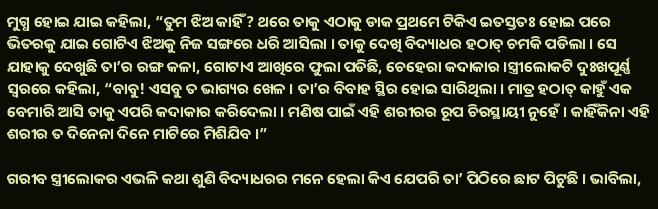ମୁଗ୍ଧ ହୋଇ ଯାଇ କହିଲା, “ତୁମ ଝିଅ କାହିଁ? ଥରେ ତାକୁ ଏଠାକୁ ଡାକ ପ୍ରଥମେ ଟିକିଏ ଇତସ୍ତତଃ ହୋଇ ପରେ ଭିତରକୁ ଯାଇ ଗୋଟିଏ ଝିଅକୁ ନିଜ ସଙ୍ଗରେ ଧରି ଆସିଲା । ତାକୁ ଦେଖି ବିଦ୍ୟାଧର ହଠାତ୍ ଚମକି ପଡିଲା । ସେ ଯାହାକୁ ଦେଖୁଛି ତା’ର ରଙ୍ଗ କଳା, ଗୋଟାଏ ଆଖିରେ ଫୁଲା ପଡିଛି, ଚେହେରା କଦାକାର ।ସ୍ତ୍ରୀଲୋକଟି ଦୁଃଖପୂର୍ଣ୍ଣ ସ୍ୱରରେ କହିଲା, “ବାବୁ! ଏସବୁ ତ ଭାଗ୍ୟର ଖେଳ । ତା’ର ବିବାହ ସ୍ଥିର ହୋଇ ସାରିଥିଲା । ମାତ୍ର ହଠାତ୍ କାହୁଁ ଏକ ବେମାରି ଆସି ତାକୁ ଏପରି କଦାକାର କରିଦେଲା । ମଣିଷ ପାଇଁ ଏହି ଶରୀରର ରୂପ ଚିରସ୍ଥାୟୀ ନୁହେଁ । କାହିଁକିନା ଏହି ଶରୀର ତ ଦିନେନା ଦିନେ ମାଟିରେ ମିଶିଯିବ ।”

ଗରୀବ ସ୍ତ୍ରୀଲୋକର ଏଭଳି କଥା ଶୁଣି ବିଦ୍ୟାଧରର ମନେ ହେଲା କିଏ ଯେପରି ତା’ ପିଠିରେ ଛାଟ ପିଟୁଛି । ଭାବିଲା,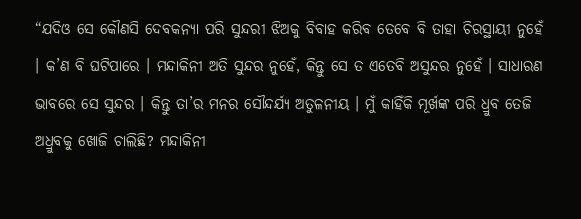“ଯଦିଓ ସେ କୌଣସି ଦେବକନ୍ୟା ପରି ସୁନ୍ଦରୀ ଝିଅକୁ ବିବାହ କରିବ ତେବେ ବି ତାହା ଚିରସ୍ଥାୟୀ ନୁହେଁ । କ’ଣ ବି ଘଟିପାରେ । ମନ୍ଦାକିନୀ ଅତି ସୁନ୍ଦର ନୁହେଁ, କିନ୍ତୁ ସେ ତ ଏତେବି ଅସୁନ୍ଦର ନୁହେଁ । ସାଧାରଣ ଭାବରେ ସେ ସୁନ୍ଦର । କିନ୍ତୁ ତା’ର ମନର ସୌନ୍ଦର୍ଯ୍ୟ ଅତୁଳନୀୟ । ମୁଁ କାହିଁକି ମୂର୍ଖଙ୍କ ପରି ଧ୍ରୁବ ତେଜି ଅଧ୍ରୁବକୁ ଖୋଜି ଚାଲିଛି? ମନ୍ଦାକିନୀ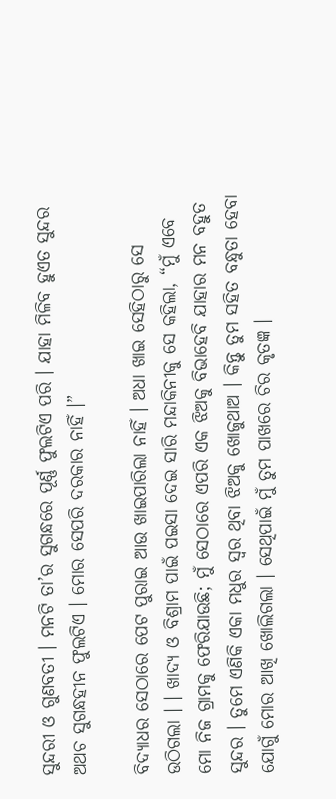ସୁନ୍ଦରୀ ଓ ଗୁଣବତୀ । ମନଟି ତା’ର ସୁଗନ୍ଧରେ ପୂର୍ଣ୍ଣ ଫୁଲଟିଏ ପରି । ଯାହା ମିଳିବ ହୁଏତ ସୁନ୍ଦର ଅଥଚ ସୁଗନ୍ଧହୀନ ଫୁଲଟିଏ । ମୋର ସେପରି ଦରକାର ନାହିଁ ।”

ବିଦ୍ୟାଧର ସେଠାରେ ପେଟ ପୁରାଇ ଆଉ ଖାଇପାରିଲା ନାହିଁ । ଅଧା ଖାଇ ସେହିଠାରୁ ସେ ଉଠିଗଲା । । ଖାଦ୍ୟ ଓ ବିଶ୍ରାମ ପାଇଁ ପଇସା ଦେଇ ସାରି ମନ୍ଦାକିନୀକୁ ସେ କହିଲା, “ମୁଁ ଏବେ ମୋ ନିଜ ଗ୍ରାମକୁ ଫେରିଯାଉଛି; ମୁଁ ସେଠାରେ ଏପରି ଏକ ଝିଅକୁ ବିଭାହେବି ଯାହାର ମନ ବହୁତ ସୁନ୍ଦର । ତୁମେ ଏଣିକି ଏକା ମଧୁର ସ୍ୱର ଥିବା ଝିଅକୁ ଖୋଜୁଥାଅ । କିନ୍ତୁ ତୁମ ସହିତ ବନ୍ଧୁତା ହେବା ଯୋଗୁଁ ମୋର ଆଖି ଖୋଲିଗଲା । ସେଥିପାଇଁ ମୁଁ ତୁମ ପାଖରେ ଚିର କୃତଜ୍ଞ ।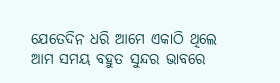ଯେତେଦିନ ଧରି ଆମେ ଏକାଠି ଥିଲେ ଆମ ସମୟ ବହୁତ ସୁନ୍ଦର ଭାବରେ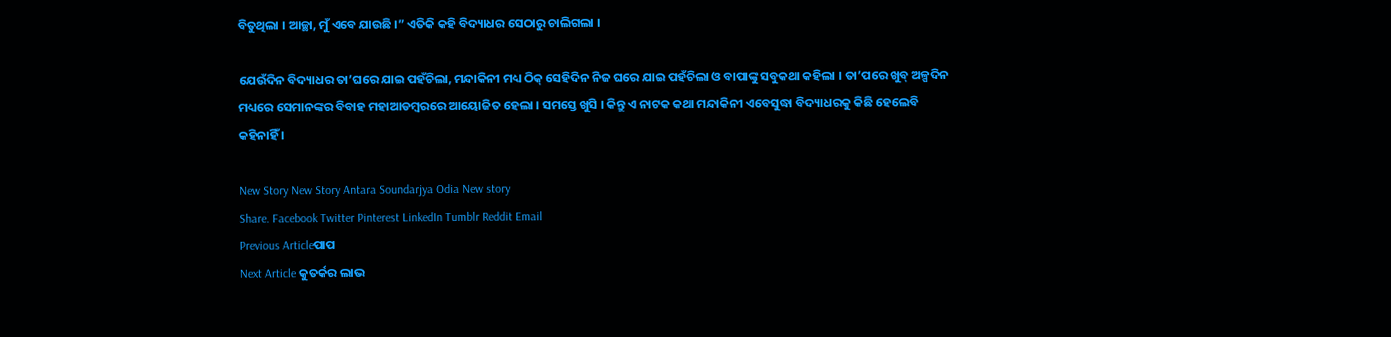ବିତୁଥିଲା । ଆଚ୍ଛା, ମୁଁ ଏବେ ଯାଉଛି ।” ଏତିକି କହି ବିଦ୍ୟାଧର ସେଠାରୁ ଚାଲିଗଲା ।

ଯେଉଁଦିନ ବିଦ୍ୟାଧର ତା’ଘରେ ଯାଇ ପହଁଚିଲା, ମନ୍ଦାକିନୀ ମଧ୍ୟ ଠିକ୍ ସେହିଦିନ ନିଜ ଘରେ ଯାଇ ପହଁଚିଲା ଓ ବାପାଙ୍କୁ ସବୁକଥା କହିଲା । ତା’ପରେ ଖୁବ୍ ଅଳ୍ପଦିନ ମଧ୍ୟରେ ସେମାନଙ୍କର ବିବାହ ମହାଆଡମ୍ବରରେ ଆୟୋଜିତ ହେଲା । ସମସ୍ତେ ଖୁସି । କିନ୍ତୁ ଏ ନାଟକ କଥା ମନ୍ଦାକିନୀ ଏବେସୁଦ୍ଧା ବିଦ୍ୟାଧରକୁ କିଛି ହେଲେବି କହିନାହିଁ ।

New Story New Story Antara Soundarjya Odia New story
Share. Facebook Twitter Pinterest LinkedIn Tumblr Reddit Email
Previous Articleପାପ
Next Article କୁତର୍କର ଲାଭ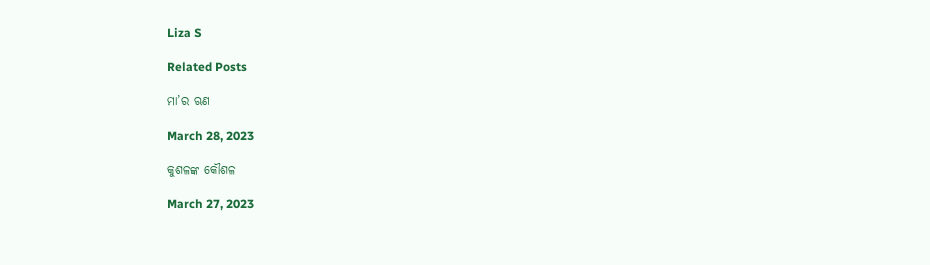Liza S

Related Posts

ମା’ର ଋଣ

March 28, 2023

କୁଶଳଙ୍କ କୌଶଳ

March 27, 2023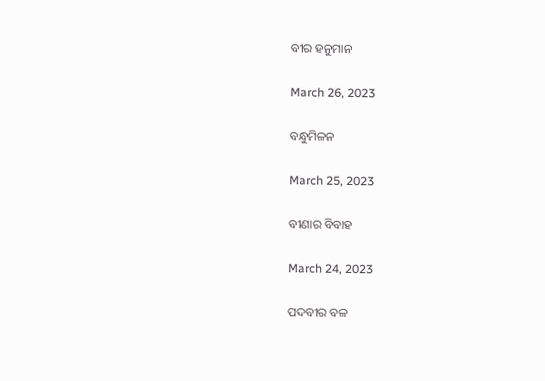ବୀର ହନୁମାନ

March 26, 2023

ବନ୍ଧୁମିଳନ

March 25, 2023

ବୀଣାର ବିବାହ

March 24, 2023

ପଦବୀର ବଳ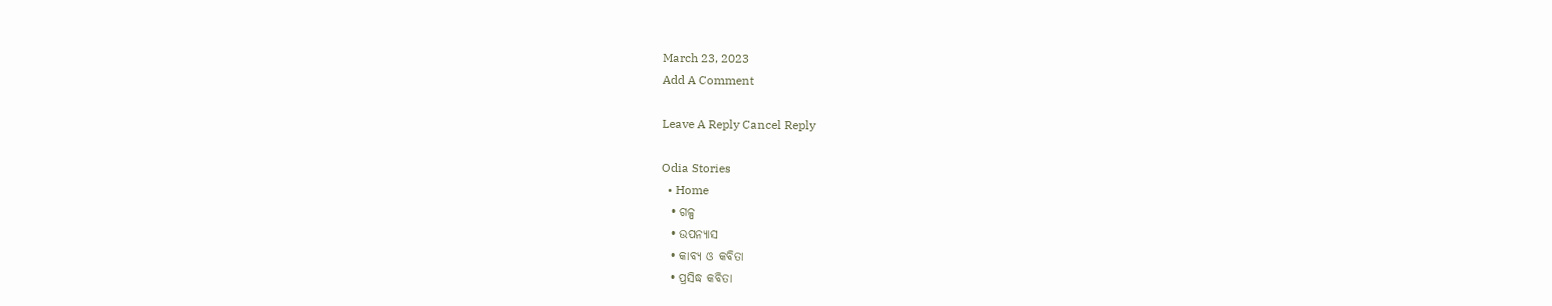March 23, 2023
Add A Comment

Leave A Reply Cancel Reply

Odia Stories
  • Home
  • ଗଳ୍ପ
  • ଉପନ୍ୟାସ
  • କାବ୍ୟ ଓ କବିତା
  • ପ୍ରସିଦ୍ଧ କବିତା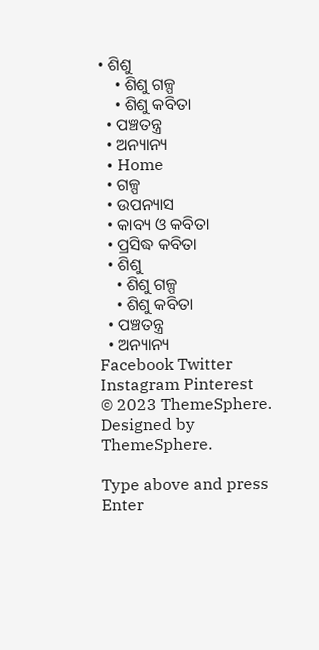• ଶିଶୁ
    • ଶିଶୁ ଗଳ୍ପ
    • ଶିଶୁ କବିତା
  • ପଞ୍ଚତନ୍ତ୍ର
  • ଅନ୍ୟାନ୍ୟ
  • Home
  • ଗଳ୍ପ
  • ଉପନ୍ୟାସ
  • କାବ୍ୟ ଓ କବିତା
  • ପ୍ରସିଦ୍ଧ କବିତା
  • ଶିଶୁ
    • ଶିଶୁ ଗଳ୍ପ
    • ଶିଶୁ କବିତା
  • ପଞ୍ଚତନ୍ତ୍ର
  • ଅନ୍ୟାନ୍ୟ
Facebook Twitter Instagram Pinterest
© 2023 ThemeSphere. Designed by ThemeSphere.

Type above and press Enter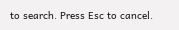to search. Press Esc to cancel.